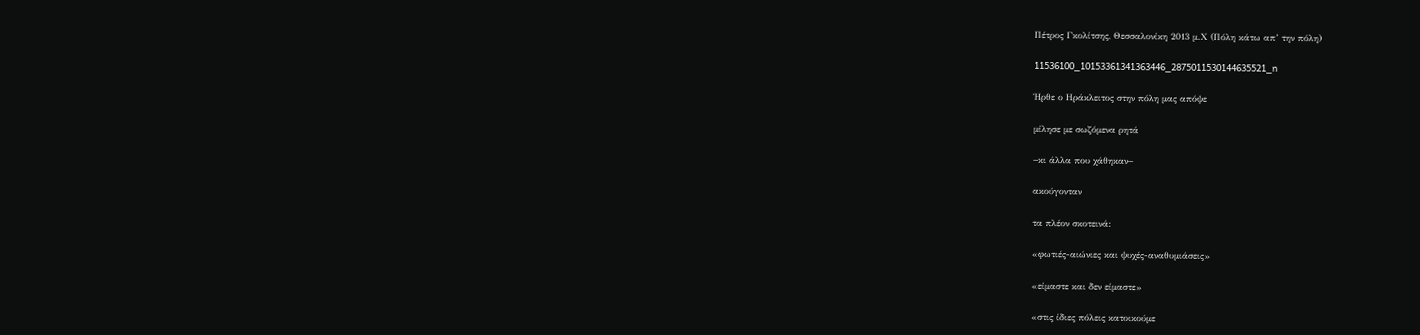Πέτρος Γκολίτσης, Θεσσαλονίκη 2013 μ.Χ (Πόλη κάτω απ’ την πόλη)

11536100_10153361341363446_2875011530144635521_n

Ήρθε ο Ηράκλειτος στην πόλη μας απόψε

μίλησε με σωζόμενα ρητά

−κι άλλα που χάθηκαν−

ακούγονταν

τα πλέον σκοτεινά:

«φωτιές-αιώνιες και ψυχές-αναθυμιάσεις»

«είμαστε και δεν είμαστε»

«στις ίδιες πόλεις κατοικούμε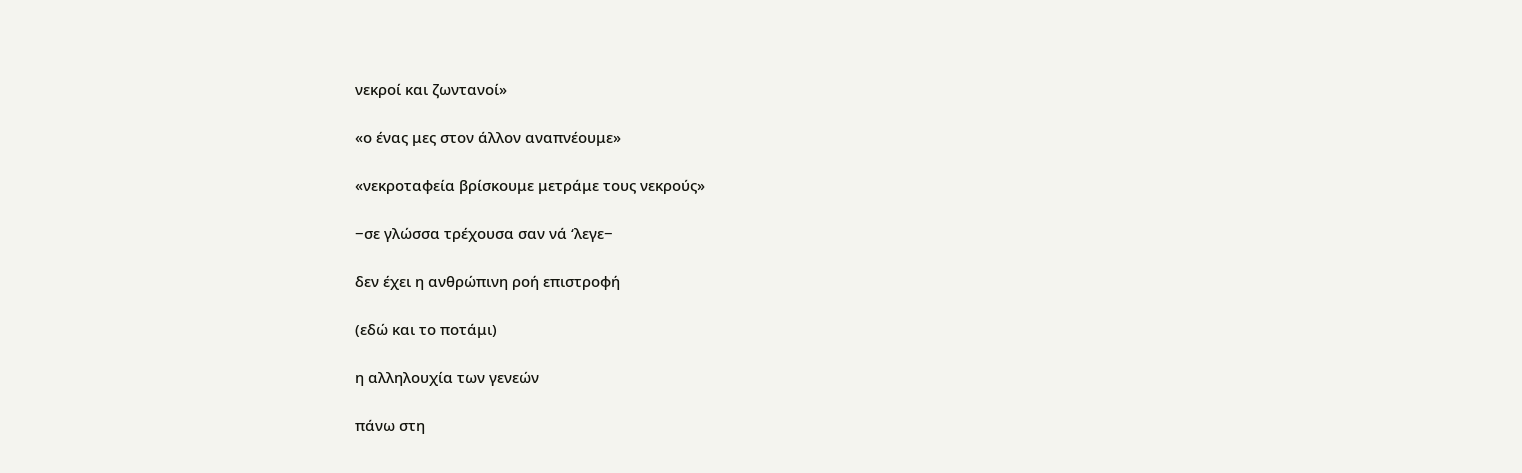νεκροί και ζωντανοί»

«ο ένας μες στον άλλον αναπνέουμε»

«νεκροταφεία βρίσκουμε μετράμε τους νεκρούς»

−σε γλώσσα τρέχουσα σαν νά ‘λεγε−

δεν έχει η ανθρώπινη ροή επιστροφή

(εδώ και το ποτάμι)

η αλληλουχία των γενεών

πάνω στη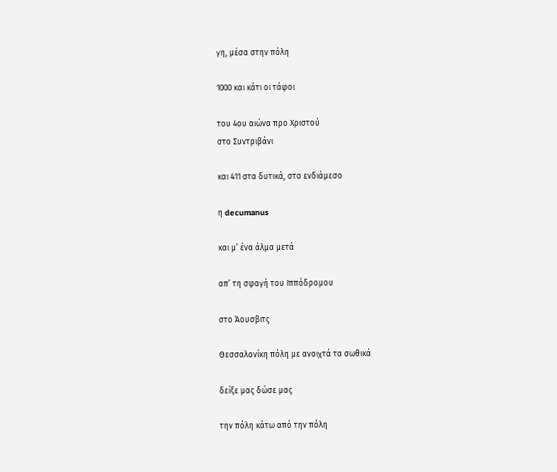γη, μέσα στην πόλη

1000 και κάτι οι τάφοι

του 4ου αιώνα προ Χριστού
στο Συντριβάνι

και 411 στα δυτικά, στο ενδιάμεσο

η decumanus

και μ’ ένα άλμα μετά

απ’ τη σφαγή του Ιππόδρομου

στο Άουσβιτς

Θεσσαλονίκη πόλη με ανοιχτά τα σωθικά

δείξε μας δώσε μας

την πόλη κάτω από την πόλη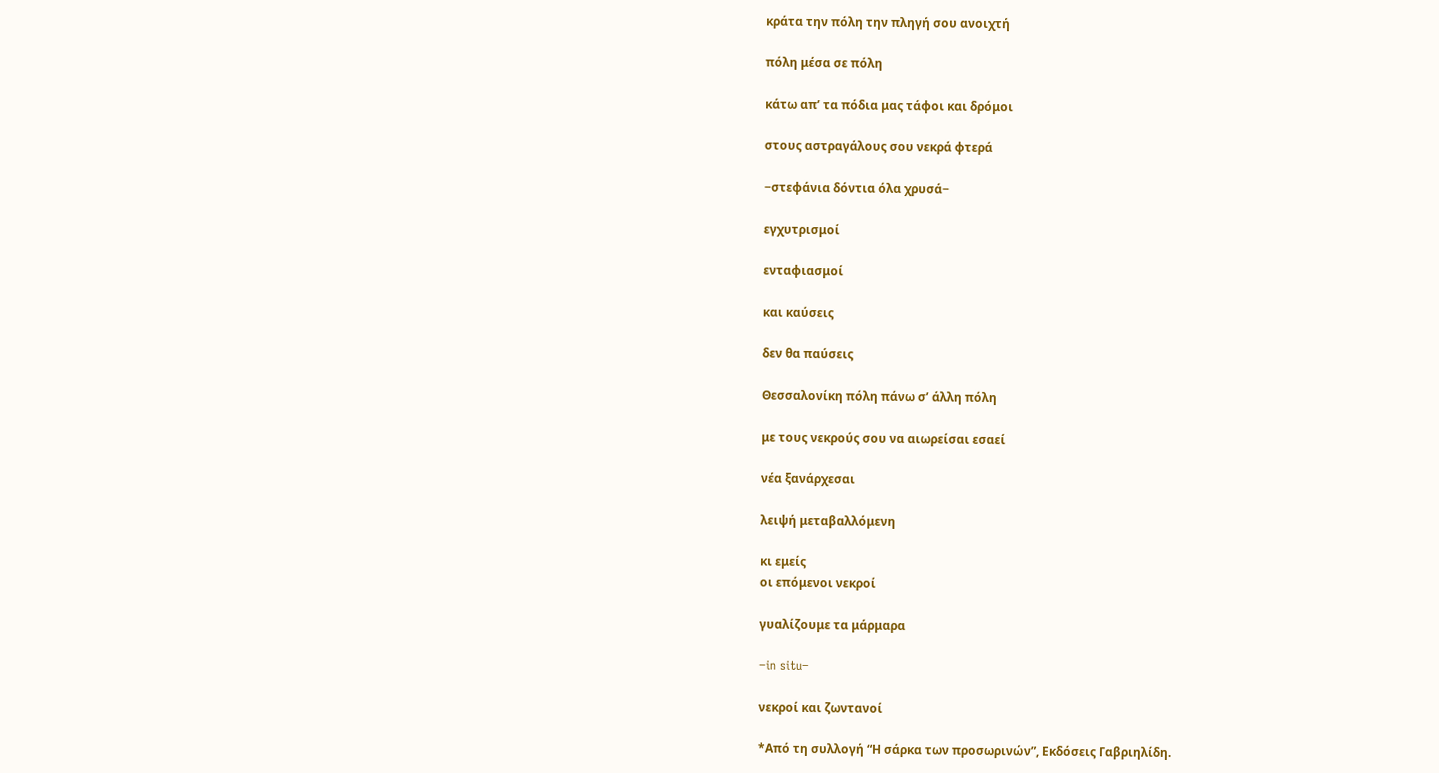κράτα την πόλη την πληγή σου ανοιχτή

πόλη μέσα σε πόλη

κάτω απ’ τα πόδια μας τάφοι και δρόμοι

στους αστραγάλους σου νεκρά φτερά

−στεφάνια δόντια όλα χρυσά−

εγχυτρισμοί

ενταφιασμοί

και καύσεις

δεν θα παύσεις

Θεσσαλονίκη πόλη πάνω σ’ άλλη πόλη

με τους νεκρούς σου να αιωρείσαι εσαεί

νέα ξανάρχεσαι

λειψή μεταβαλλόμενη

κι εμείς
οι επόμενοι νεκροί

γυαλίζουμε τα μάρμαρα

−in situ−

νεκροί και ζωντανοί

*Από τη συλλογή “Η σάρκα των προσωρινών”, Εκδόσεις Γαβριηλίδη.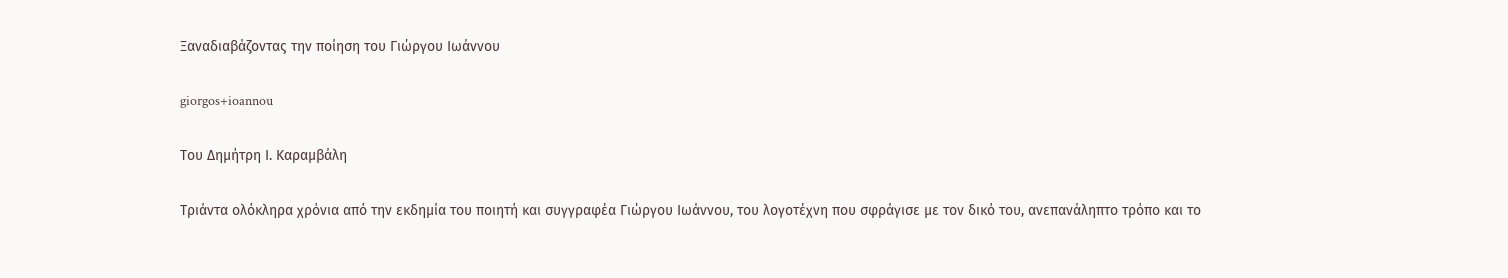Ξαναδιαβάζοντας την ποίηση του Γιώργου Ιωάννου

giorgos+ioannou

Του Δημήτρη Ι. Καραμβάλη

Τριάντα ολόκληρα χρόνια από την εκδημία του ποιητή και συγγραφέα Γιώργου Ιωάννου, του λογοτέχνη που σφράγισε με τον δικό του, ανεπανάληπτο τρόπο και το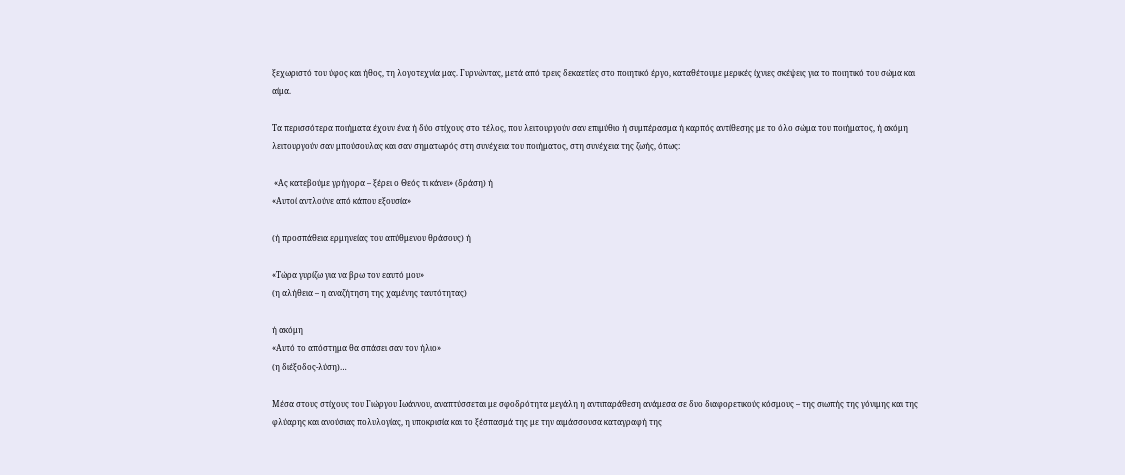ξεχωριστό του ύφος και ήθος, τη λογοτεχνία μας. Γυρνώντας, μετά από τρεις δεκαετίες στο ποιητικό έργο, καταθέτουμε μερικές ίχνιες σκέψεις για το ποιητικό του σώμα και αίμα.

Τα περισσότερα ποιήματα έχουν ένα ή δύο στίχους στο τέλος, που λειτουργούν σαν επιμύθιο ή συμπέρασμα ή καρπός αντίθεσης με το όλο σώμα του ποιήματος, ή ακόμη λειτουργούν σαν μπούσουλας και σαν σηματωρός στη συνέχεια του ποιήματος, στη συνέχεια της ζωής, όπως:

 «Ας κατεβούμε γρήγορα – ξέρει ο Θεός τι κάνει» (δράση) ή
«Αυτοί αντλούνε από κάπου εξουσία»

(ή προσπάθεια ερμηνείας του απύθμενου θράσους) ή

«Τώρα γυρίζω για να βρω τον εαυτό μου»
(η αλήθεια – η αναζήτηση της χαμένης ταυτότητας)

ή ακόμη
«Αυτό το απόστημα θα σπάσει σαν τον ήλιο»
(η διέξοδος-λύση)…

Μέσα στους στίχους του Γιώργου Ιωάννου, αναπτύσσεται με σφοδρότητα μεγάλη η αντιπαράθεση ανάμεσα σε δυο διαφορετικούς κόσμους – της σιωπής της γόνιμης και της φλύαρης και ανούσιας πολυλογίας, η υποκρισία και το ξέσπασμά της με την αιμάσσουσα καταγραφή της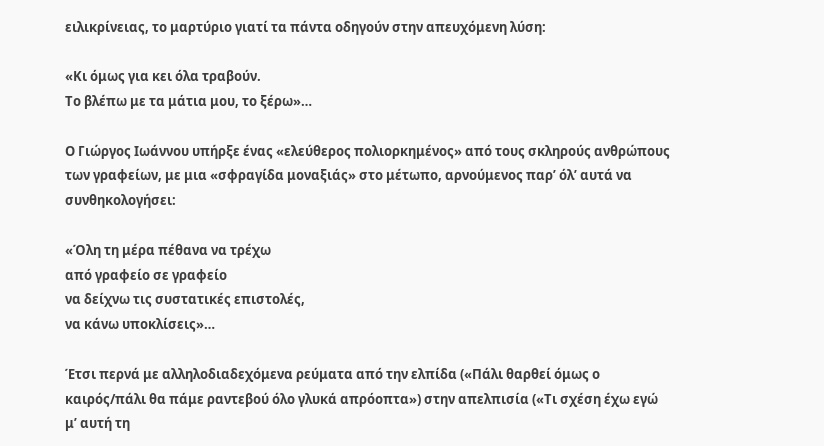ειλικρίνειας, το μαρτύριο γιατί τα πάντα οδηγούν στην απευχόμενη λύση:

«Κι όμως για κει όλα τραβούν.
Το βλέπω με τα μάτια μου, το ξέρω»…

Ο Γιώργος Ιωάννου υπήρξε ένας «ελεύθερος πολιορκημένος» από τους σκληρούς ανθρώπους των γραφείων, με μια «σφραγίδα μοναξιάς» στο μέτωπο, αρνούμενος παρ’ όλ’ αυτά να συνθηκολογήσει:

«Όλη τη μέρα πέθανα να τρέχω
από γραφείο σε γραφείο
να δείχνω τις συστατικές επιστολές,
να κάνω υποκλίσεις»…

Έτσι περνά με αλληλοδιαδεχόμενα ρεύματα από την ελπίδα («Πάλι θαρθεί όμως ο καιρός/πάλι θα πάμε ραντεβού όλο γλυκά απρόοπτα») στην απελπισία («Τι σχέση έχω εγώ μ’ αυτή τη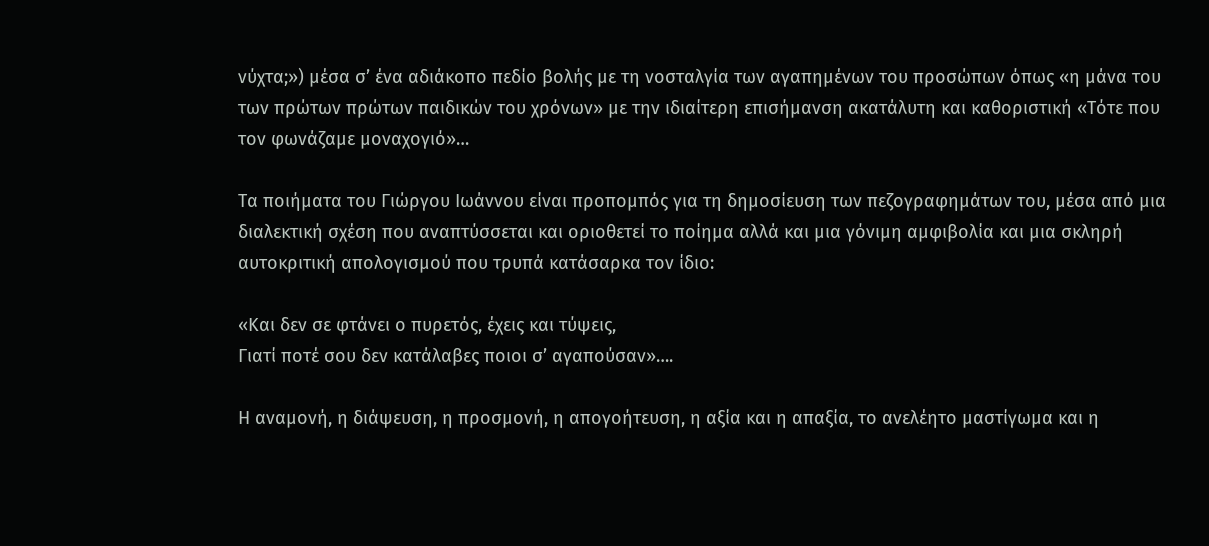νύχτα;») μέσα σ’ ένα αδιάκοπο πεδίο βολής με τη νοσταλγία των αγαπημένων του προσώπων όπως «η μάνα του των πρώτων πρώτων παιδικών του χρόνων» με την ιδιαίτερη επισήμανση ακατάλυτη και καθοριστική «Τότε που τον φωνάζαμε μοναχογιό»…

Τα ποιήματα του Γιώργου Ιωάννου είναι προπομπός για τη δημοσίευση των πεζογραφημάτων του, μέσα από μια διαλεκτική σχέση που αναπτύσσεται και οριοθετεί το ποίημα αλλά και μια γόνιμη αμφιβολία και μια σκληρή αυτοκριτική απολογισμού που τρυπά κατάσαρκα τον ίδιο:

«Και δεν σε φτάνει ο πυρετός, έχεις και τύψεις,
Γιατί ποτέ σου δεν κατάλαβες ποιοι σ’ αγαπούσαν»….

Η αναμονή, η διάψευση, η προσμονή, η απογοήτευση, η αξία και η απαξία, το ανελέητο μαστίγωμα και η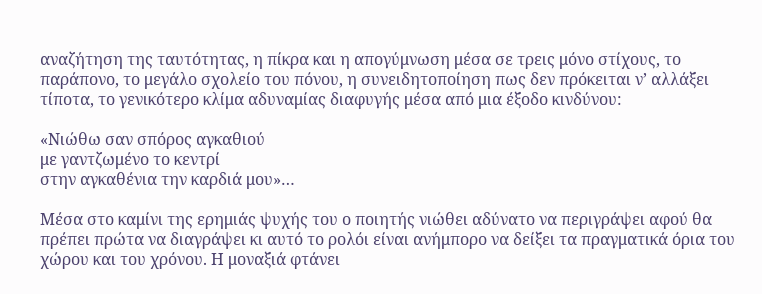αναζήτηση της ταυτότητας, η πίκρα και η απογύμνωση μέσα σε τρεις μόνο στίχους, το παράπονο, το μεγάλο σχολείο του πόνου, η συνειδητοποίηση πως δεν πρόκειται ν’ αλλάξει τίποτα, το γενικότερο κλίμα αδυναμίας διαφυγής μέσα από μια έξοδο κινδύνου:

«Νιώθω σαν σπόρος αγκαθιού
με γαντζωμένο το κεντρί
στην αγκαθένια την καρδιά μου»…

Μέσα στο καμίνι της ερημιάς ψυχής του ο ποιητής νιώθει αδύνατο να περιγράψει αφού θα πρέπει πρώτα να διαγράψει κι αυτό το ρολόι είναι ανήμπορο να δείξει τα πραγματικά όρια του χώρου και του χρόνου. Η μοναξιά φτάνει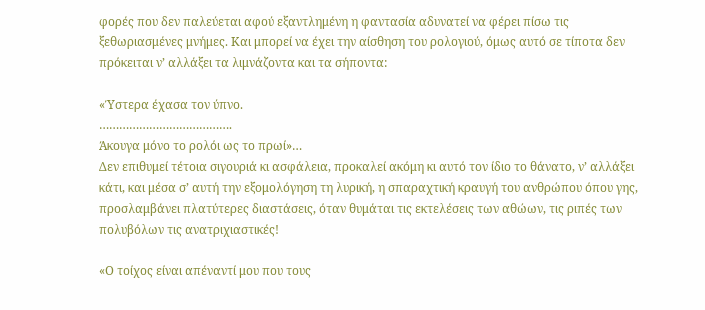φορές που δεν παλεύεται αφού εξαντλημένη η φαντασία αδυνατεί να φέρει πίσω τις ξεθωριασμένες μνήμες. Και μπορεί να έχει την αίσθηση του ρολογιού, όμως αυτό σε τίποτα δεν πρόκειται ν’ αλλάξει τα λιμνάζοντα και τα σήποντα:

«Ύστερα έχασα τον ύπνο.
………………………………….
Άκουγα μόνο το ρολόι ως το πρωί»…
Δεν επιθυμεί τέτοια σιγουριά κι ασφάλεια, προκαλεί ακόμη κι αυτό τον ίδιο το θάνατο, ν’ αλλάξει κάτι, και μέσα σ’ αυτή την εξομολόγηση τη λυρική, η σπαραχτική κραυγή του ανθρώπου όπου γης, προσλαμβάνει πλατύτερες διαστάσεις, όταν θυμάται τις εκτελέσεις των αθώων, τις ριπές των πολυβόλων τις ανατριχιαστικές!

«Ο τοίχος είναι απέναντί μου που τους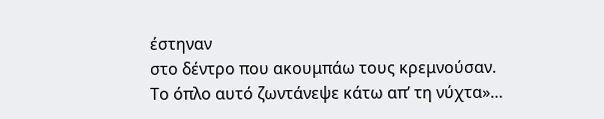έστηναν
στο δέντρο που ακουμπάω τους κρεμνούσαν.
Το όπλο αυτό ζωντάνεψε κάτω απ’ τη νύχτα»…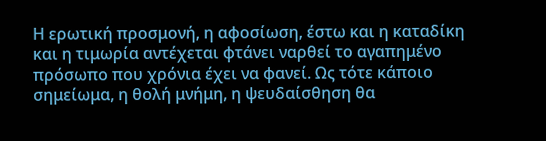Η ερωτική προσμονή, η αφοσίωση, έστω και η καταδίκη και η τιμωρία αντέχεται φτάνει ναρθεί το αγαπημένο πρόσωπο που χρόνια έχει να φανεί. Ως τότε κάποιο σημείωμα, η θολή μνήμη, η ψευδαίσθηση θα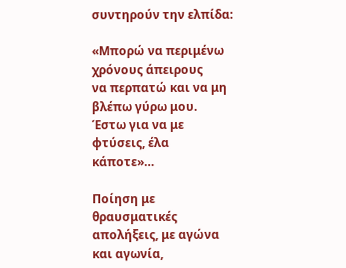συντηρούν την ελπίδα:

«Μπορώ να περιμένω χρόνους άπειρους
να περπατώ και να μη βλέπω γύρω μου.
Έστω για να με φτύσεις, έλα κάποτε»…

Ποίηση με θραυσματικές απολήξεις, με αγώνα και αγωνία,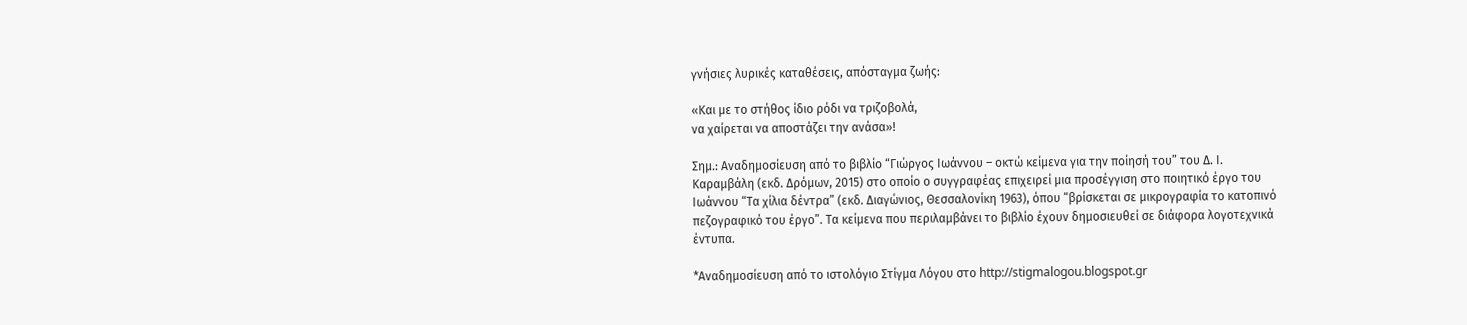γνήσιες λυρικές καταθέσεις, απόσταγμα ζωής:

«Και με το στήθος ίδιο ρόδι να τριζοβολά,
να χαίρεται να αποστάζει την ανάσα»!

Σημ.: Αναδημοσίευση από το βιβλίο “Γιώργος Ιωάννου – οκτώ κείμενα για την ποίησή του” του Δ. Ι. Καραμβάλη (εκδ. Δρόμων, 2015) στο οποίο ο συγγραφέας επιχειρεί μια προσέγγιση στο ποιητικό έργο του Ιωάννου “Τα χίλια δέντρα” (εκδ. Διαγώνιος, Θεσσαλονίκη 1963), όπου “βρίσκεται σε μικρογραφία το κατοπινό πεζογραφικό του έργο”. Τα κείμενα που περιλαμβάνει το βιβλίο έχουν δημοσιευθεί σε διάφορα λογοτεχνικά έντυπα.

*Αναδημοσίευση από το ιστολόγιο Στίγμα Λόγου στο http://stigmalogou.blogspot.gr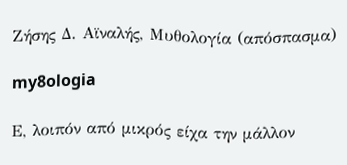Ζήσης Δ. Αϊναλής, Μυθολογία (απόσπασμα)

my8ologia

Ε, λοιπόν από μικρός είχα την μάλλον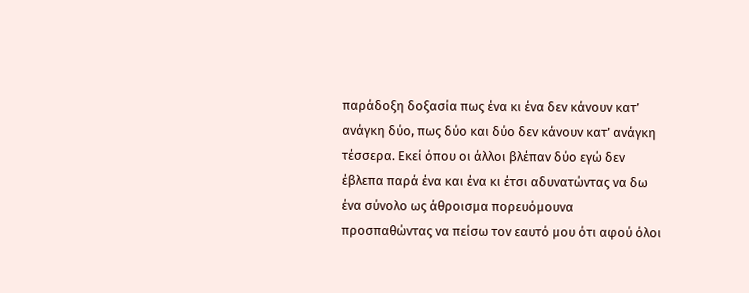παράδοξη δοξασία πως ένα κι ένα δεν κάνουν κατ’ ανάγκη δύο, πως δύο και δύο δεν κάνουν κατ’ ανάγκη τέσσερα. Εκεί όπου οι άλλοι βλέπαν δύο εγώ δεν έβλεπα παρά ένα και ένα κι έτσι αδυνατώντας να δω ένα σύνολο ως άθροισμα πορευόμουνα προσπαθώντας να πείσω τον εαυτό μου ότι αφού όλοι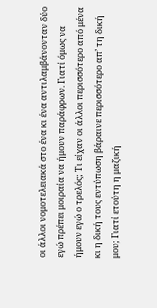οι άλλοι νομοτελειακά στο ένα κι ένα αντιλαμβάνονταν δύο εγώ πρέπει μοιραία να ήμουν παράφρων. Γιατί όμως να ήμουν εγώ ο τρελός; Τι είχαν οι άλλοι περισσότερο από μένα κι η δική τους εντύπωση βάραινε περισσότερο απ’ τη δική μου; Γιατί ετούτη η μαζική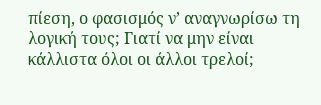πίεση, ο φασισμός ν’ αναγνωρίσω τη λογική τους; Γιατί να μην είναι κάλλιστα όλοι οι άλλοι τρελοί;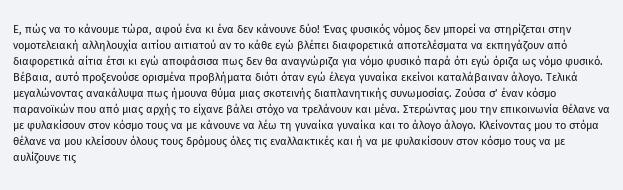Ε, πώς να το κάνουμε τώρα, αφού ένα κι ένα δεν κάνουνε δύο! Ένας φυσικός νόμος δεν μπορεί να στηρίζεται στην νομοτελειακή αλληλουχία αιτίου αιτιατού αν το κάθε εγώ βλέπει διαφορετικά αποτελέσματα να εκπηγάζουν από διαφορετικά αίτια έτσι κι εγώ αποφάσισα πως δεν θα αναγνώριζα για νόμο φυσικό παρά ότι εγώ όριζα ως νόμο φυσικό. Βέβαια, αυτό προξενούσε ορισμένα προβλήματα διότι όταν εγώ έλεγα γυναίκα εκείνοι καταλάβαιναν άλογο. Τελικά μεγαλώνοντας ανακάλυψα πως ήμουνα θύμα μιας σκοτεινής διαπλανητικής συνωμοσίας. Ζούσα σ’ έναν κόσμο παρανοϊκών που από μιας αρχής το είχανε βάλει στόχο να τρελάνουν και μένα. Στερώντας μου την επικοινωνία θέλανε να με φυλακίσουν στον κόσμο τους να με κάνουνε να λέω τη γυναίκα γυναίκα και το άλογο άλογο. Κλείνοντας μου το στόμα θέλανε να μου κλείσουν όλους τους δρόμους όλες τις εναλλακτικές και ή να με φυλακίσουν στον κόσμο τους να με αυλίζουνε τις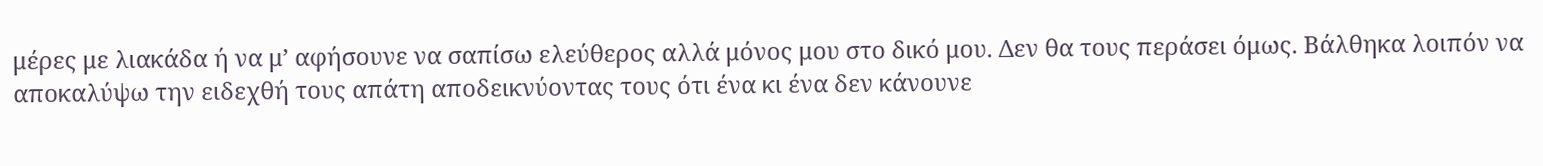μέρες με λιακάδα ή να μ’ αφήσουνε να σαπίσω ελεύθερος αλλά μόνος μου στο δικό μου. Δεν θα τους περάσει όμως. Βάλθηκα λοιπόν να αποκαλύψω την ειδεχθή τους απάτη αποδεικνύοντας τους ότι ένα κι ένα δεν κάνουνε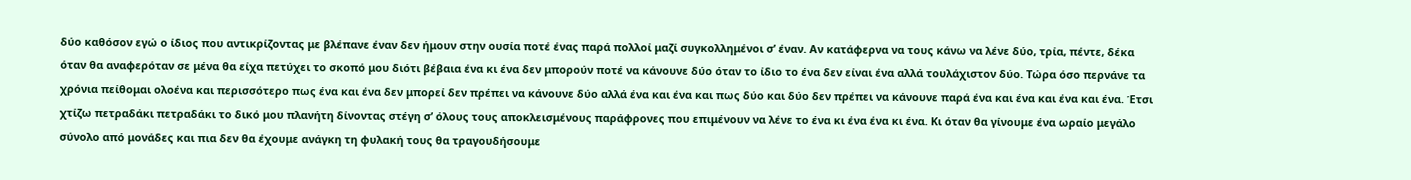δύο καθόσον εγώ ο ίδιος που αντικρίζοντας με βλέπανε έναν δεν ήμουν στην ουσία ποτέ ένας παρά πολλοί μαζί συγκολλημένοι σ’ έναν. Αν κατάφερνα να τους κάνω να λένε δύο, τρία, πέντε, δέκα όταν θα αναφερόταν σε μένα θα είχα πετύχει το σκοπό μου διότι βέβαια ένα κι ένα δεν μπορούν ποτέ να κάνουνε δύο όταν το ίδιο το ένα δεν είναι ένα αλλά τουλάχιστον δύο. Τώρα όσο περνάνε τα χρόνια πείθομαι ολοένα και περισσότερο πως ένα και ένα δεν μπορεί δεν πρέπει να κάνουνε δύο αλλά ένα και ένα και πως δύο και δύο δεν πρέπει να κάνουνε παρά ένα και ένα και ένα και ένα. Έτσι χτίζω πετραδάκι πετραδάκι το δικό μου πλανήτη δίνοντας στέγη σ’ όλους τους αποκλεισμένους παράφρονες που επιμένουν να λένε το ένα κι ένα ένα κι ένα. Κι όταν θα γίνουμε ένα ωραίο μεγάλο σύνολο από μονάδες και πια δεν θα έχουμε ανάγκη τη φυλακή τους θα τραγουδήσουμε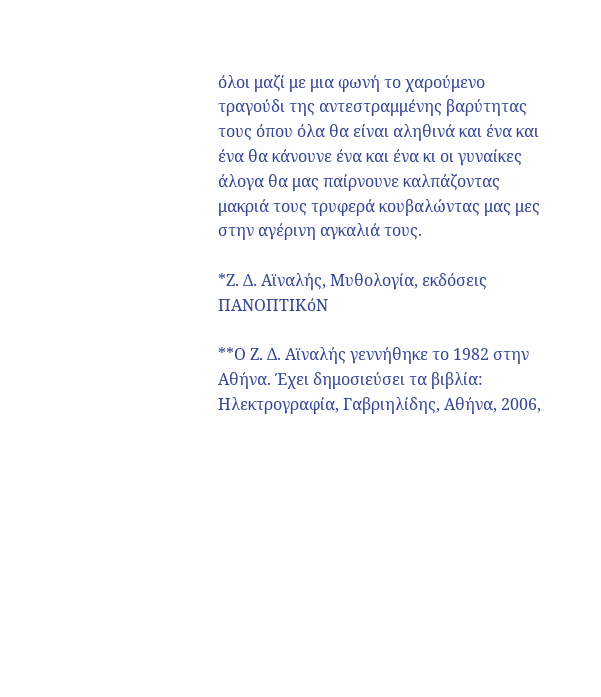όλοι μαζί με μια φωνή το χαρούμενο τραγούδι της αντεστραμμένης βαρύτητας τους όπου όλα θα είναι αληθινά και ένα και ένα θα κάνουνε ένα και ένα κι οι γυναίκες άλογα θα μας παίρνουνε καλπάζοντας μακριά τους τρυφερά κουβαλώντας μας μες στην αγέρινη αγκαλιά τους.

*Ζ. Δ. Αϊναλής, Μυθολογία, εκδόσεις ΠΑΝΟΠΤΙΚόΝ

**Ο Ζ. Δ. Αϊναλής γεννήθηκε το 1982 στην Αθήνα. Έχει δημοσιεύσει τα βιβλία: Ηλεκτρογραφία, Γαβριηλίδης, Αθήνα, 2006,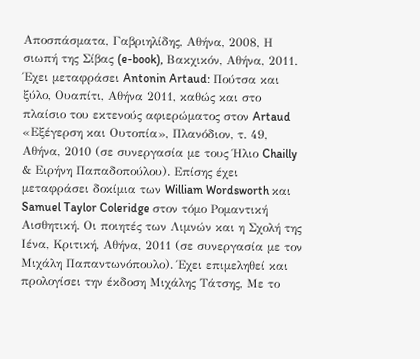Αποσπάσματα, Γαβριηλίδης, Αθήνα, 2008, Η σιωπή της Σίβας (e-book), Βακχικόν, Αθήνα, 2011. Έχει μεταφράσει Antonin Artaud: Πούτσα και ξύλο, Ουαπίτι, Αθήνα 2011, καθώς και στο πλαίσιο του εκτενούς αφιερώματος στον Artaud «Εξέγερση και Ουτοπία», Πλανόδιον, τ. 49, Αθήνα, 2010 (σε συνεργασία με τους Ήλιο Chailly & Ειρήνη Παπαδοπούλου). Επίσης έχει μεταφράσει δοκίμια των William Wordsworth και Samuel Taylor Coleridge στον τόμο Ρομαντική Αισθητική. Οι ποιητές των Λιμνών και η Σχολή της Ιένα, Κριτική, Αθήνα, 2011 (σε συνεργασία με τον Μιχάλη Παπαντωνόπουλο). Έχει επιμεληθεί και προλογίσει την έκδοση Μιχάλης Τάτσης, Με το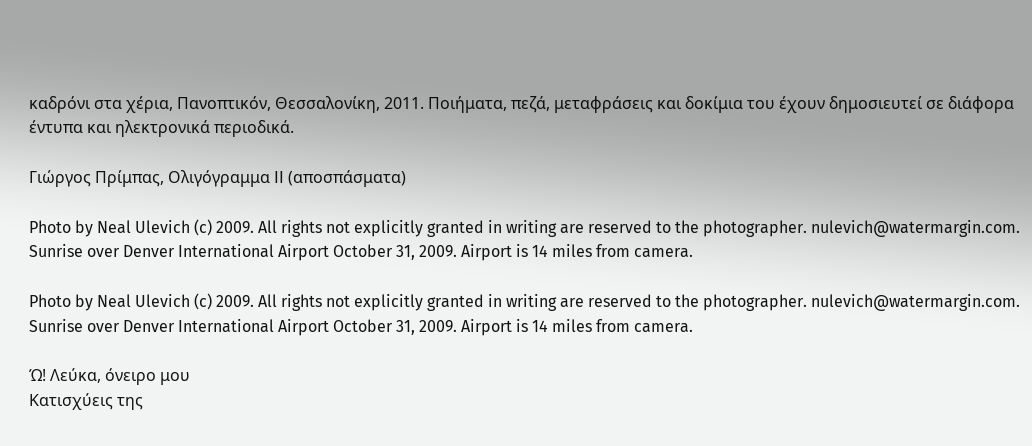καδρόνι στα χέρια, Πανοπτικόν, Θεσσαλονίκη, 2011. Ποιήματα, πεζά, μεταφράσεις και δοκίμια του έχουν δημοσιευτεί σε διάφορα έντυπα και ηλεκτρονικά περιοδικά.

Γιώργος Πρίμπας, Ολιγόγραμμα II (αποσπάσματα)

Photo by Neal Ulevich (c) 2009. All rights not explicitly granted in writing are reserved to the photographer. nulevich@watermargin.com. Sunrise over Denver International Airport October 31, 2009. Airport is 14 miles from camera.

Photo by Neal Ulevich (c) 2009. All rights not explicitly granted in writing are reserved to the photographer. nulevich@watermargin.com. Sunrise over Denver International Airport October 31, 2009. Airport is 14 miles from camera.

Ώ! Λεύκα, όνειρο μου
Κατισχύεις της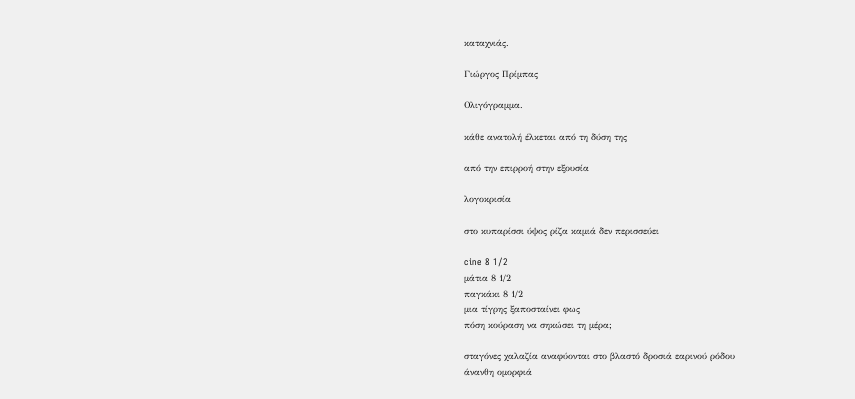καταχνιάς.

Γιώργος Πρίμπας

Ολιγόγραμμα.

κάθε ανατολή έλκεται από τη δύση της

από την επιρροή στην εξουσία

λογοκρισία

στο κυπαρίσσι ύψος ρίζα καμιά δεν περισσεύει

cine 8 1/2
μάτια 8 1/2
παγκάκι 8 1/2
μια τίγρης ξαποσταίνει φως
πόση κούραση να σηκώσει τη μέρα;

σταγόνες χαλαζία αναφύονται στο βλαστό δροσιά εαρινού ρόδου
άνανθη ομορφιά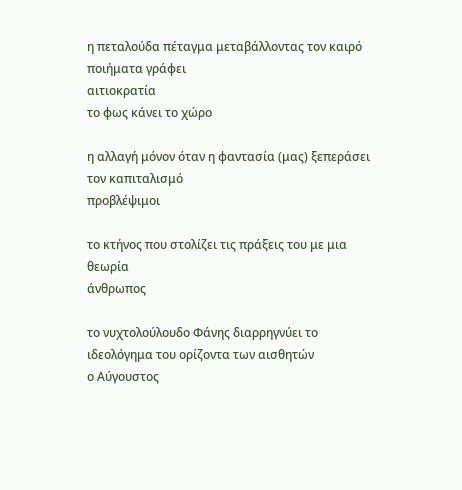η πεταλούδα πέταγμα μεταβάλλοντας τον καιρό ποιήματα γράφει
αιτιοκρατία
το φως κάνει το χώρο

η αλλαγή μόνον όταν η φαντασία (μας) ξεπεράσει τον καπιταλισμό
προβλέψιμοι

το κτήνος που στολίζει τις πράξεις του με μια θεωρία
άνθρωπος

το νυχτολούλουδο Φάνης διαρρηγνύει το ιδεολόγημα του ορίζοντα των αισθητών
ο Αύγουστος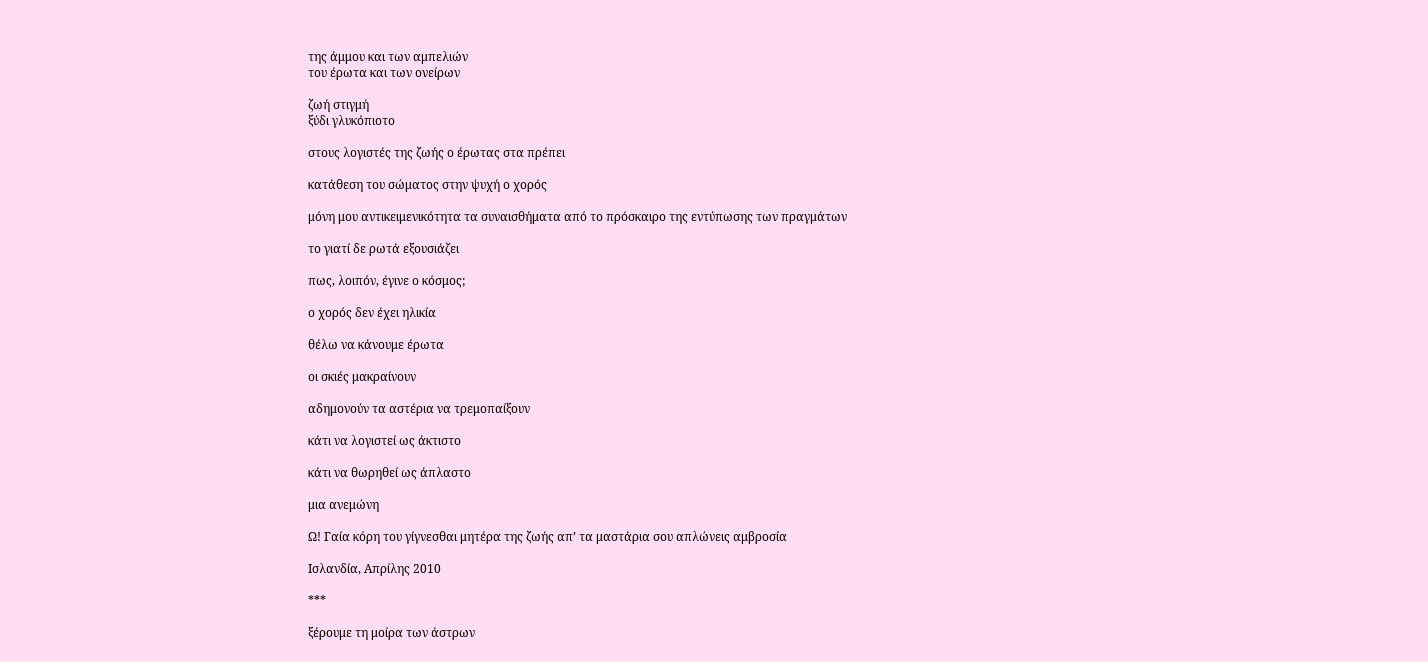της άμμου και των αμπελιών
του έρωτα και των ονείρων

ζωή στιγμή
ξύδι γλυκόπιοτο

στους λογιστές της ζωής ο έρωτας στα πρέπει

κατάθεση του σώματος στην ψυχή ο χορός

μόνη μου αντικειμενικότητα τα συναισθήματα από το πρόσκαιρο της εντύπωσης των πραγμάτων

το γιατί δε ρωτά εξουσιάζει

πως, λοιπόν, έγινε ο κόσμος;

ο χορός δεν έχει ηλικία

θέλω να κάνουμε έρωτα

οι σκιές μακραίνουν

αδημονούν τα αστέρια να τρεμοπαίξουν

κάτι να λογιστεί ως άκτιστο

κάτι να θωρηθεί ως άπλαστο

μια ανεμώνη

Ω! Γαία κόρη του γίγνεσθαι μητέρα της ζωής απ’ τα μαστάρια σου απλώνεις αμβροσία

Ισλανδία, Απρίλης 2010

***

ξέρουμε τη μοίρα των άστρων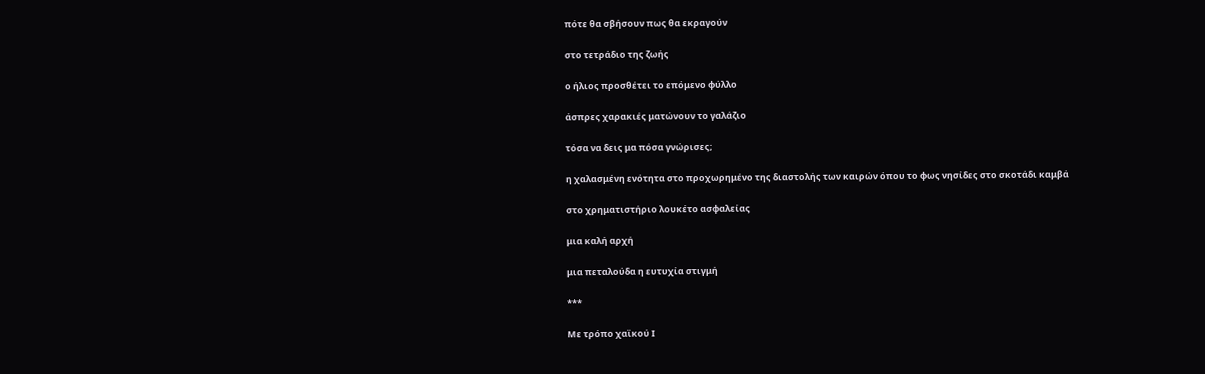πότε θα σβήσουν πως θα εκραγούν

στο τετράδιο της ζωής

ο ήλιος προσθέτει το επόμενο φύλλο

άσπρες χαρακιές ματώνουν το γαλάζιο

τόσα να δεις μα πόσα γνώρισες;

η χαλασμένη ενότητα στο προχωρημένο της διαστολής των καιρών όπου το φως νησίδες στο σκοτάδι καμβά

στο χρηματιστήριο λουκέτο ασφαλείας

μια καλή αρχή

μια πεταλούδα η ευτυχία στιγμή

***

Με τρόπο χαϊκού Ι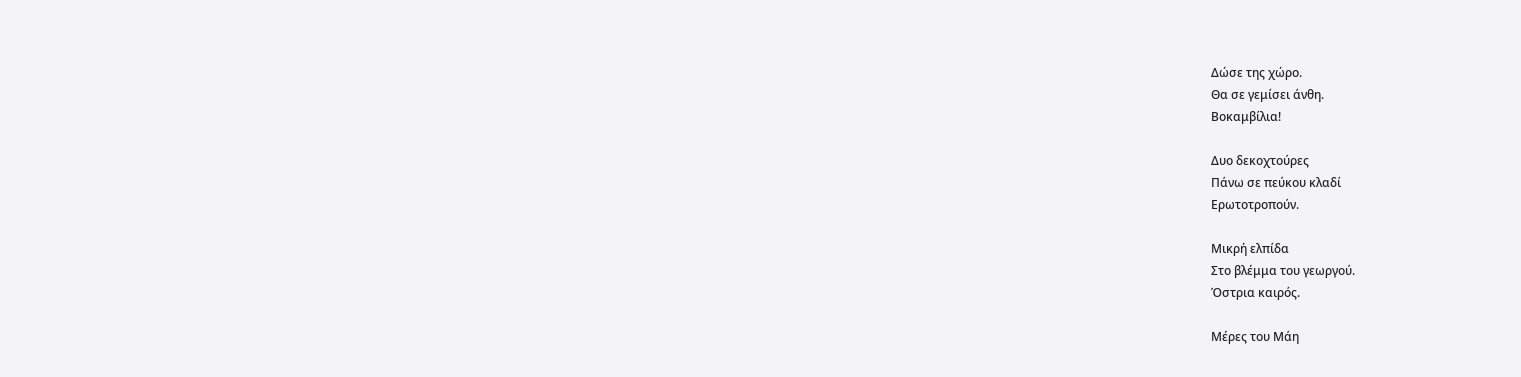Δώσε της χώρο.
Θα σε γεμίσει άνθη.
Βοκαμβίλια!

Δυο δεκοχτούρες
Πάνω σε πεύκου κλαδί
Ερωτοτροπούν.

Μικρή ελπίδα
Στο βλέμμα του γεωργού.
Όστρια καιρός.

Μέρες του Μάη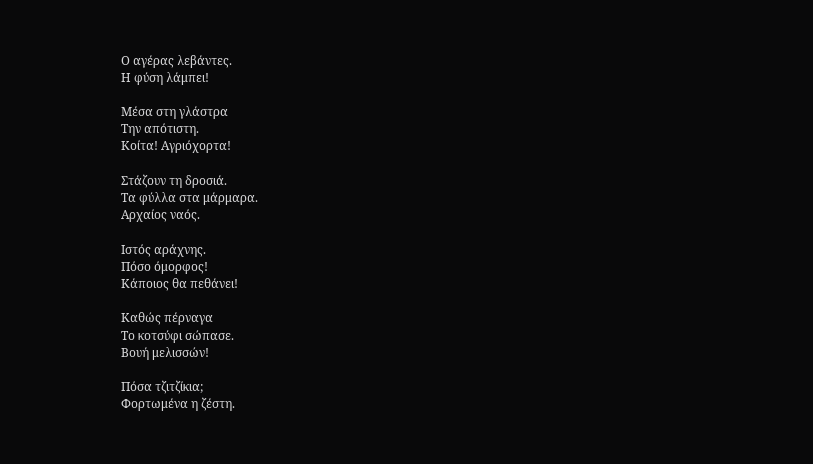Ο αγέρας λεβάντες.
Η φύση λάμπει!

Μέσα στη γλάστρα
Την απότιστη.
Κοίτα! Αγριόχορτα!

Στάζουν τη δροσιά.
Τα φύλλα στα μάρμαρα.
Αρχαίος ναός.

Ιστός αράχνης.
Πόσο όμορφος!
Κάποιος θα πεθάνει!

Καθώς πέρναγα
Το κοτσύφι σώπασε.
Βουή μελισσών!

Πόσα τζιτζίκια;
Φορτωμένα η ζέστη.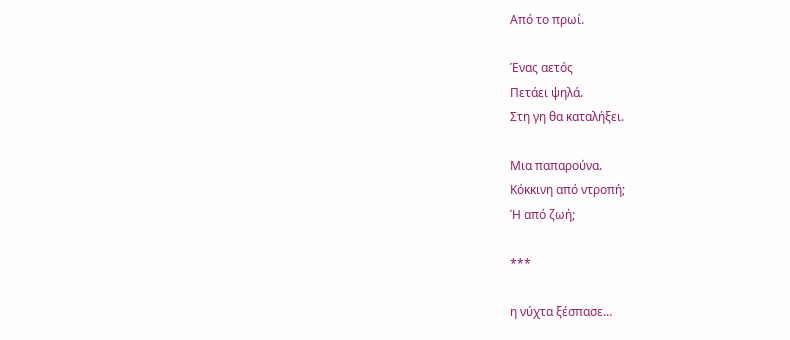Από το πρωί.

Ένας αετός
Πετάει ψηλά.
Στη γη θα καταλήξει.

Μια παπαρούνα.
Κόκκινη από ντροπή;
Ή από ζωή;

***

η νύχτα ξέσπασε…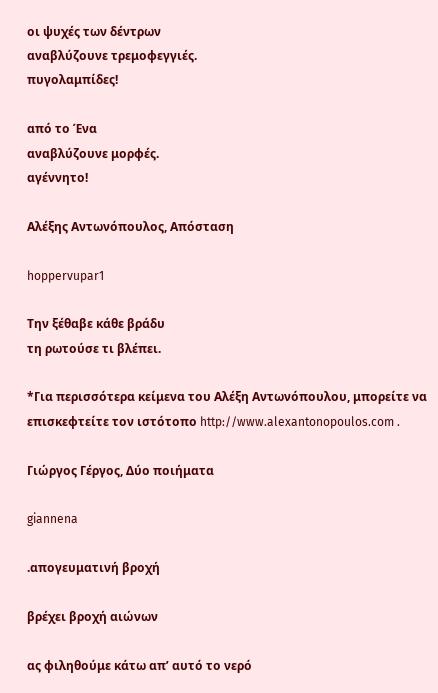οι ψυχές των δέντρων
αναβλύζουνε τρεμοφεγγιές.
πυγολαμπίδες!

από το Ένα
αναβλύζουνε μορφές.
αγέννητο!

Αλέξης Αντωνόπουλος, Απόσταση

hoppervupar1

Την ξέθαβε κάθε βράδυ
τη ρωτούσε τι βλέπει.

*Για περισσότερα κείμενα του Αλέξη Αντωνόπουλου, μπορείτε να επισκεφτείτε τον ιστότοπο http://www.alexantonopoulos.com .

Γιώργος Γέργος, Δύο ποιήματα

giannena

.απογευματινή βροχή

βρέχει βροχή αιώνων

ας φιληθούμε κάτω απ’ αυτό το νερό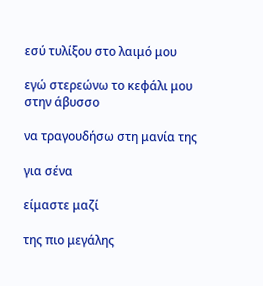εσύ τυλίξου στο λαιμό μου

εγώ στερεώνω το κεφάλι μου στην άβυσσο

να τραγουδήσω στη μανία της

για σένα

είμαστε μαζί

της πιο μεγάλης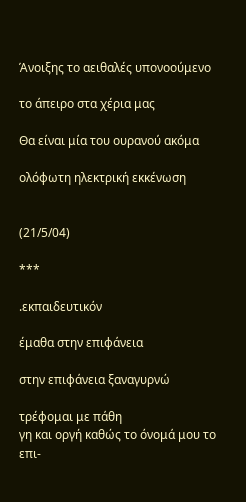Άνοιξης το αειθαλές υπονοούμενο

το άπειρο στα χέρια μας

Θα είναι μία του ουρανού ακόμα

ολόφωτη ηλεκτρική εκκένωση


(21/5/04)

***

.εκπαιδευτικόν

έμαθα στην επιφάνεια

στην επιφάνεια ξαναγυρνώ

τρέφομαι με πάθη
γη και οργή καθώς το όνομά μου το επι-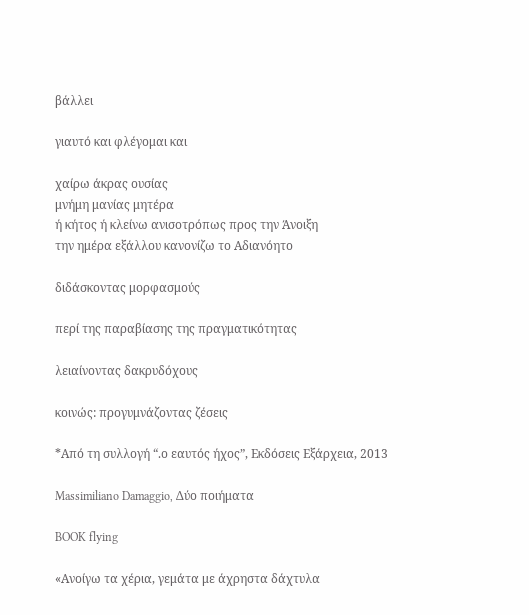βάλλει

γιαυτό και φλέγομαι και

χαίρω άκρας ουσίας
μνήμη μανίας μητέρα
ή κήτος ή κλείνω ανισοτρόπως προς την Άνοιξη
την ημέρα εξάλλου κανονίζω το Αδιανόητο

διδάσκοντας μορφασμούς

περί της παραβίασης της πραγματικότητας

λειαίνοντας δακρυδόχους

κοινώς: προγυμνάζοντας ζέσεις

*Από τη συλλογή “.ο εαυτός ήχος”, Εκδόσεις Εξάρχεια, 2013

Massimiliano Damaggio, Δύο ποιήματα

BOOK flying

«Ανοίγω τα χέρια, γεμάτα με άχρηστα δάχτυλα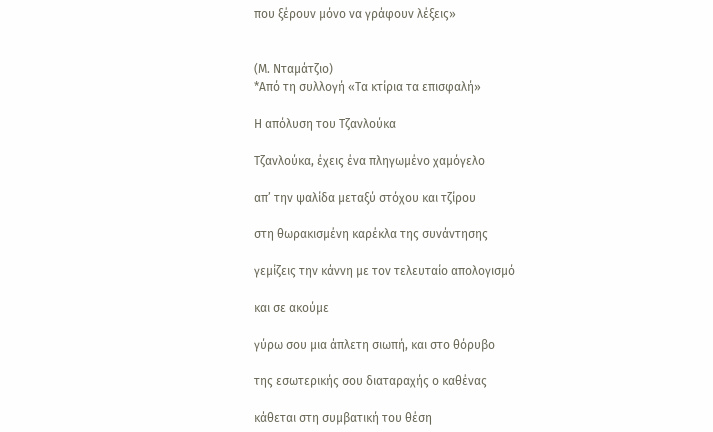που ξέρουν μόνο να γράφουν λέξεις»


(Μ. Νταμάτζιο)
*Από τη συλλογή «Τα κτίρια τα επισφαλή»

Η απόλυση του Τζανλούκα

Τζανλούκα, έχεις ένα πληγωμένο χαμόγελο

απ’ την ψαλίδα μεταξύ στόχου και τζίρου

στη θωρακισμένη καρέκλα της συνάντησης

γεμίζεις την κάννη με τον τελευταίο απολογισμό

και σε ακούμε

γύρω σου μια άπλετη σιωπή, και στο θόρυβο

της εσωτερικής σου διαταραχής ο καθένας

κάθεται στη συμβατική του θέση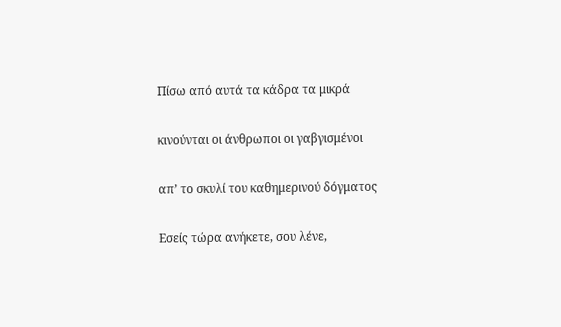Πίσω από αυτά τα κάδρα τα μικρά

κινούνται οι άνθρωποι οι γαβγισμένοι

απ’ το σκυλί του καθημερινού δόγματος

Εσείς τώρα ανήκετε, σου λένε,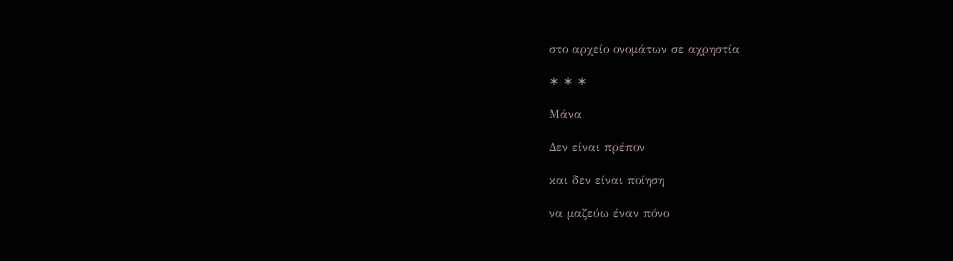στο αρχείο ονομάτων σε αχρηστία

∗ ∗ ∗

Μάνα

Δεν είναι πρέπον

και δεν είναι ποίηση

να μαζεύω έναν πόνο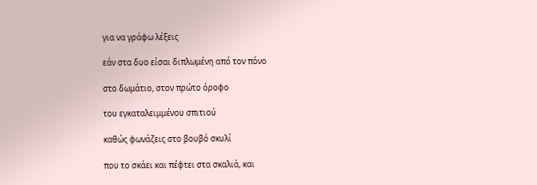για να γράφω λέξεις

εάν στα δυο είσαι διπλωμένη από τον πόνο

στο δωμάτιο, στον πρώτο όροφο

του εγκαταλειμμένου σπιτιού

καθώς φωνάζεις στο βουβό σκυλί

που το σκάει και πέφτει στα σκαλιά, και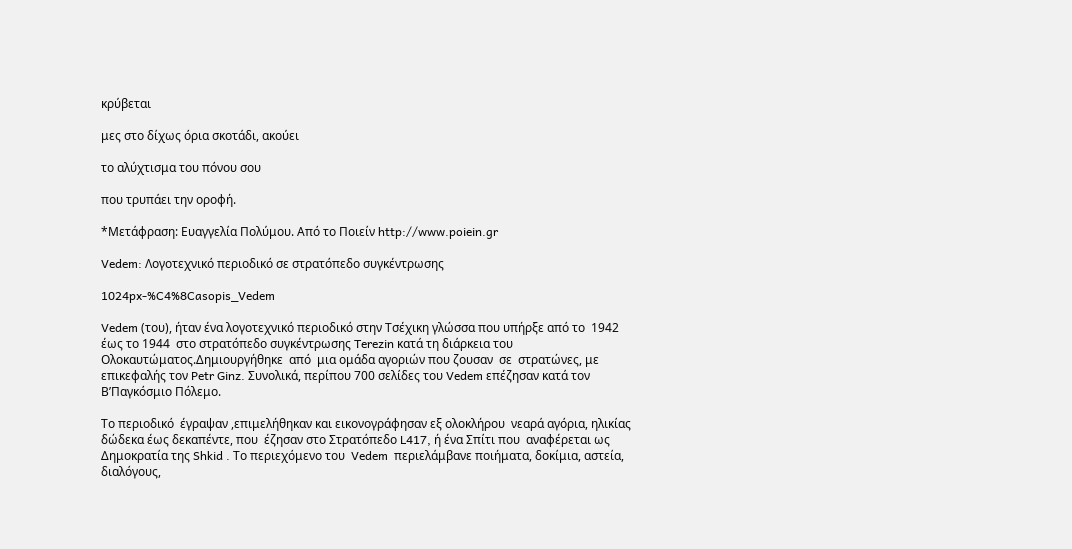κρύβεται

μες στο δίχως όρια σκοτάδι, ακούει

το αλύχτισμα του πόνου σου

που τρυπάει την οροφή.

*Μετάφραση: Ευαγγελία Πολύμου. Από το Ποιείν http://www.poiein.gr

Vedem: Λογοτεχνικό περιοδικό σε στρατόπεδο συγκέντρωσης

1024px-%C4%8Casopis_Vedem

Vedem (του), ήταν ένα λογοτεχνικό περιοδικό στην Τσέχικη γλώσσα που υπήρξε από το  1942 έως το 1944  στο στρατόπεδο συγκέντρωσης Terezin κατά τη διάρκεια του Oλοκαυτώματος.Δημιουργήθηκε  από  μια ομάδα αγοριών που ζουσαν  σε  στρατώνες, με επικεφαλής τον Petr Ginz. Συνολικά, περίπου 700 σελίδες του Vedem επέζησαν κατά τον Β’Παγκόσμιο Πόλεμο.

Το περιοδικό  έγραψαν ,επιμελήθηκαν και εικονογράφησαν εξ ολοκλήρου  νεαρά αγόρια, ηλικίας δώδεκα έως δεκαπέντε, που  έζησαν στο Στρατόπεδο L417, ή ένα Σπίτι που  αναφέρεται ως Δημοκρατία της Shkid . Το περιεχόμενο του  Vedem  περιελάμβανε ποιήματα, δοκίμια, αστεία, διαλόγους,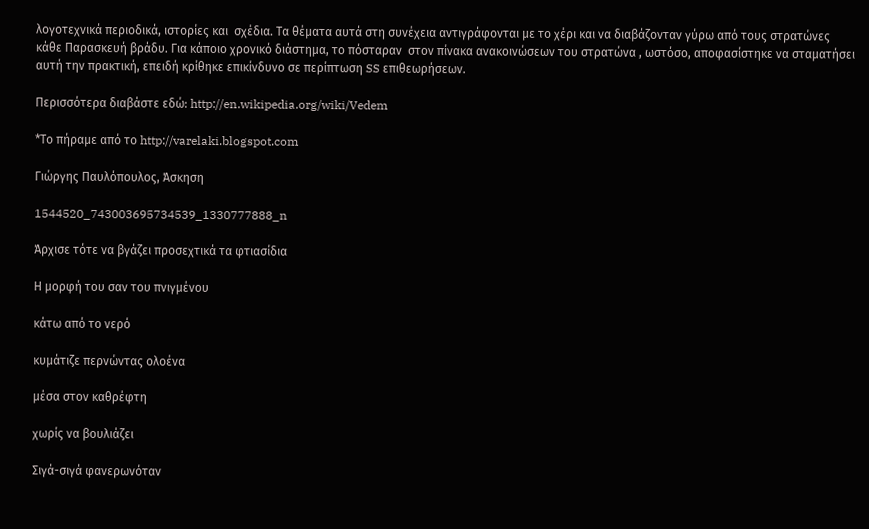λογοτεχνικά περιοδικά, ιστορίες και  σχέδια. Τα θέματα αυτά στη συνέχεια αντιγράφονται με το χέρι και να διαβάζονταν γύρω από τους στρατώνες κάθε Παρασκευή βράδυ. Για κάποιο χρονικό διάστημα, το πόσταραν  στον πίνακα ανακοινώσεων του στρατώνα , ωστόσο, αποφασίστηκε να σταματήσει αυτή την πρακτική, επειδή κρίθηκε επικίνδυνο σε περίπτωση SS επιθεωρήσεων.

Περισσότερα διαβάστε εδώ: http://en.wikipedia.org/wiki/Vedem

*Το πήραμε από το http://varelaki.blogspot.com

Γιώργης Παυλόπουλος, Άσκηση

1544520_743003695734539_1330777888_n

Άρχισε τότε να βγάζει προσεχτικά τα φτιασίδια

Η μορφή του σαν του πνιγμένου

κάτω από το νερό

κυμάτιζε περνώντας ολοένα

μέσα στον καθρέφτη

χωρίς να βουλιάζει

Σιγά-σιγά φανερωνόταν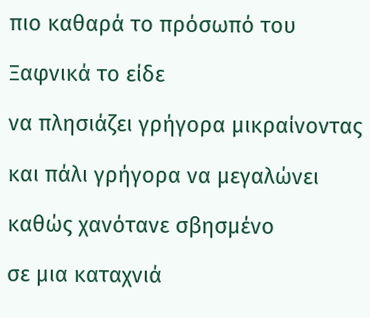πιο καθαρά το πρόσωπό του

Ξαφνικά το είδε

να πλησιάζει γρήγορα μικραίνοντας

και πάλι γρήγορα να μεγαλώνει

καθώς χανότανε σβησμένο

σε μια καταχνιά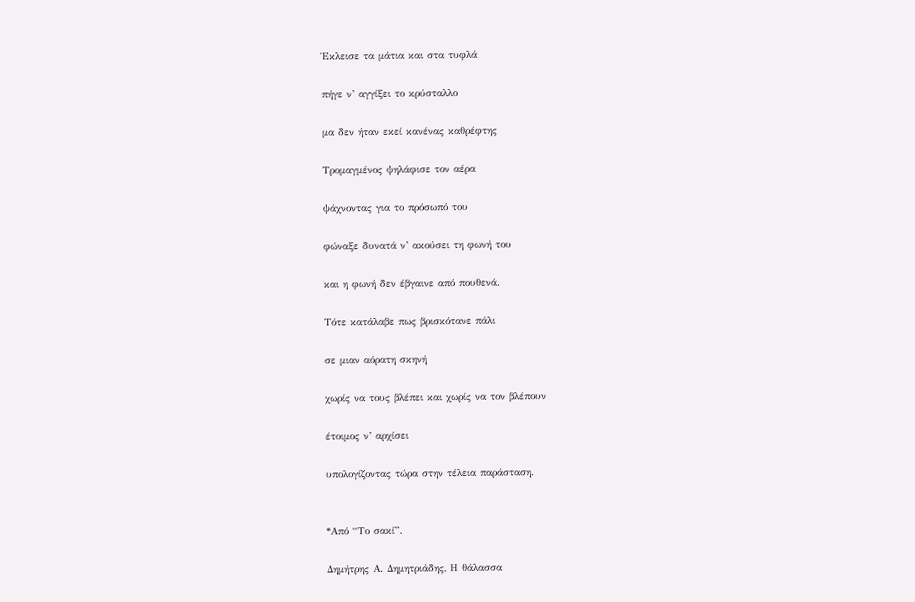Έκλεισε τα μάτια και στα τυφλά

πήγε ν’ αγγίξει το κρύσταλλο

μα δεν ήταν εκεί κανένας καθρέφτης

Τρομαγμένος ψηλάφισε τον αέρα

ψάχνοντας για το πρόσωπό του

φώναξε δυνατά ν’ ακούσει τη φωνή του

και η φωνή δεν έβγαινε από πουθενά.

Τότε κατάλαβε πως βρισκότανε πάλι

σε μιαν αόρατη σκηνή

χωρίς να τους βλέπει και χωρίς να τον βλέπουν

έτοιμος ν’ αρχίσει

υπολογίζοντας τώρα στην τέλεια παράσταση.


*Από “Το σακί”.

Δημήτρης Α. Δημητριάδης, Η θάλασσα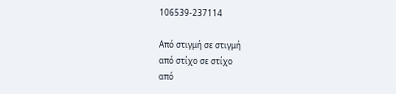106539-237114

Από στιγμή σε στιγμή
από στίχο σε στίχο
από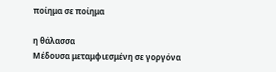ποίημα σε ποίημα

η θάλασσα
Μέδουσα μεταμφιεσμένη σε γοργόνα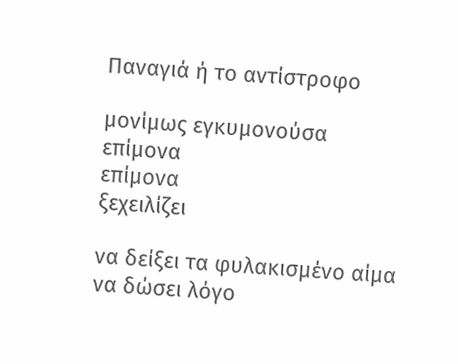Παναγιά ή το αντίστροφο

μονίμως εγκυμονούσα
επίμονα
επίμονα
ξεχειλίζει

να δείξει τα φυλακισμένο αίμα
να δώσει λόγο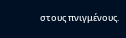στους πνιγμένους.